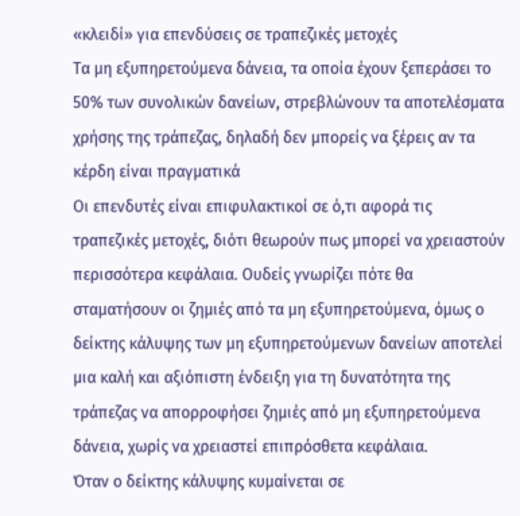«κλειδί» για επενδύσεις σε τραπεζικές μετοχές
Τα μη εξυπηρετούμενα δάνεια, τα οποία έχουν ξεπεράσει το 50% των συνολικών δανείων, στρεβλώνουν τα αποτελέσματα χρήσης της τράπεζας, δηλαδή δεν μπορείς να ξέρεις αν τα κέρδη είναι πραγματικά
Οι επενδυτές είναι επιφυλακτικοί σε ό,τι αφορά τις τραπεζικές μετοχές, διότι θεωρούν πως μπορεί να χρειαστούν περισσότερα κεφάλαια. Ουδείς γνωρίζει πότε θα σταματήσουν οι ζημιές από τα μη εξυπηρετούμενα, όμως ο δείκτης κάλυψης των μη εξυπηρετούμενων δανείων αποτελεί μια καλή και αξιόπιστη ένδειξη για τη δυνατότητα της τράπεζας να απορροφήσει ζημιές από μη εξυπηρετούμενα δάνεια, χωρίς να χρειαστεί επιπρόσθετα κεφάλαια.
Όταν ο δείκτης κάλυψης κυμαίνεται σε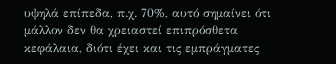υψηλά επίπεδα, π.χ. 70%, αυτό σημαίνει ότι μάλλον δεν θα χρειαστεί επιπρόσθετα κεφάλαια, διότι έχει και τις εμπράγματες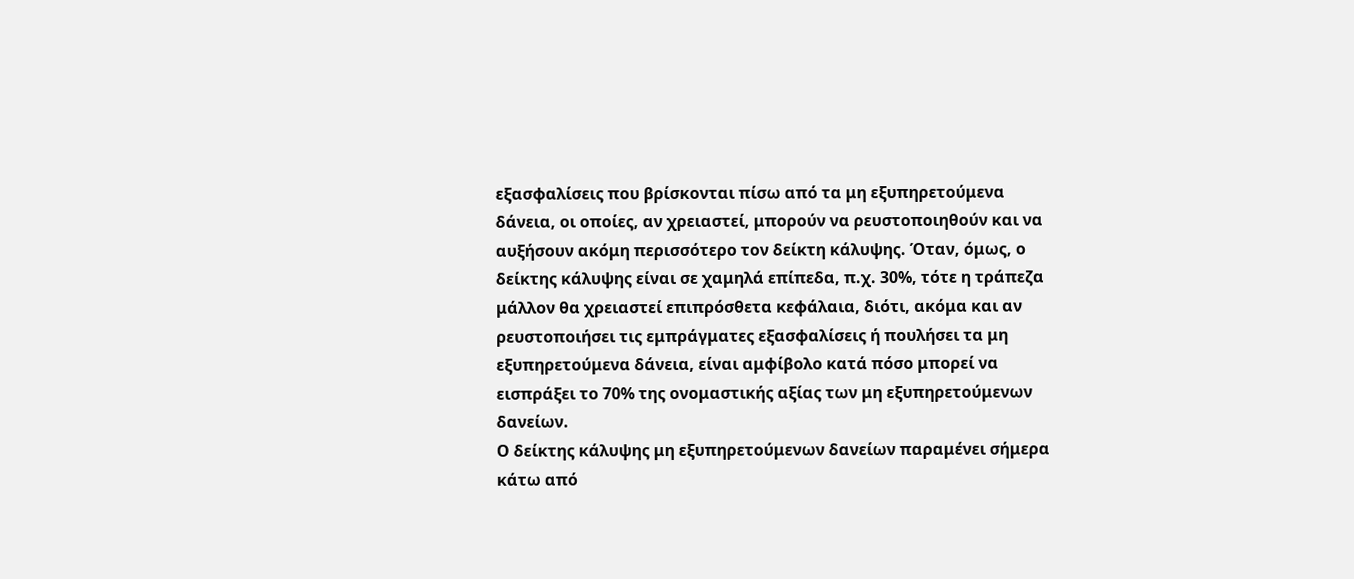εξασφαλίσεις που βρίσκονται πίσω από τα μη εξυπηρετούμενα δάνεια, οι οποίες, αν χρειαστεί, μπορούν να ρευστοποιηθούν και να αυξήσουν ακόμη περισσότερο τον δείκτη κάλυψης. Όταν, όμως, ο δείκτης κάλυψης είναι σε χαμηλά επίπεδα, π.χ. 30%, τότε η τράπεζα μάλλον θα χρειαστεί επιπρόσθετα κεφάλαια, διότι, ακόμα και αν ρευστοποιήσει τις εμπράγματες εξασφαλίσεις ή πουλήσει τα μη εξυπηρετούμενα δάνεια, είναι αμφίβολο κατά πόσο μπορεί να εισπράξει το 70% της ονομαστικής αξίας των μη εξυπηρετούμενων δανείων.
Ο δείκτης κάλυψης μη εξυπηρετούμενων δανείων παραμένει σήμερα κάτω από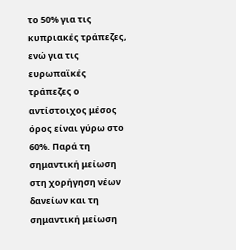το 50% για τις κυπριακές τράπεζες, ενώ για τις ευρωπαϊκές τράπεζες ο αντίστοιχος μέσος όρος είναι γύρω στο 60%. Παρά τη σημαντική μείωση στη χορήγηση νέων δανείων και τη σημαντική μείωση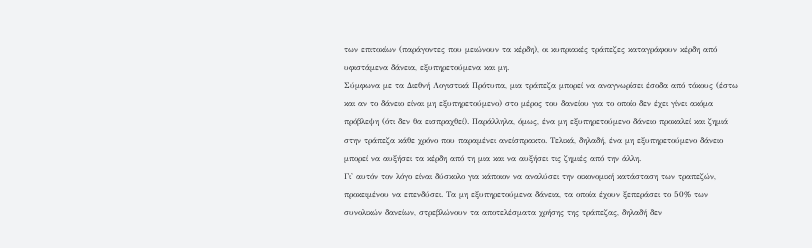των επιτοκίων (παράγοντες που μειώνουν τα κέρδη), οι κυπριακές τράπεζες καταγράφουν κέρδη από υφιστάμενα δάνεια, εξυπηρετούμενα και μη.
Σύμφωνα με τα Διεθνή Λογιστικά Πρότυπα, μια τράπεζα μπορεί να αναγνωρίσει έσοδα από τόκους (έστω και αν το δάνειο είναι μη εξυπηρετούμενο) στο μέρος του δανείου για το οποίο δεν έχει γίνει ακόμα πρόβλεψη (ότι δεν θα εισπραχθεί). Παράλληλα, όμως, ένα μη εξυπηρετούμενο δάνειο προκαλεί και ζημιά στην τράπεζα κάθε χρόνο που παραμένει ανείσπρακτο. Τελικά, δηλαδή, ένα μη εξυπηρετούμενο δάνειο μπορεί να αυξήσει τα κέρδη από τη μια και να αυξήσει τις ζημιές από την άλλη.
Γι' αυτόν τον λόγο είναι δύσκολο για κάποιον να αναλύσει την οικονομική κατάσταση των τραπεζών, προκειμένου να επενδύσει. Τα μη εξυπηρετούμενα δάνεια, τα οποία έχουν ξεπεράσει το 50% των συνολικών δανείων, στρεβλώνουν τα αποτελέσματα χρήσης της τράπεζας, δηλαδή δεν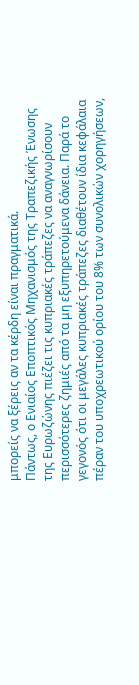μπορείς να ξέρεις αν τα κέρδη είναι πραγματικά.
Πάντως, ο Ενιαίος Εποπτικός Μηχανισμός της Τραπεζικής Ένωσης της Ευρωζώνης πιέζει τις κυπριακές τράπεζες να αναγνωρίσουν περισσότερες ζημιές από τα μη εξυπηρετούμενα δάνεια. Παρά το γεγονός ότι οι μεγάλες κυπριακές τράπεζες διαθέτουν ίδια κεφάλαια πέραν του υποχρεωτικού ορίου του 8% των συνολικών χορηγήσεων,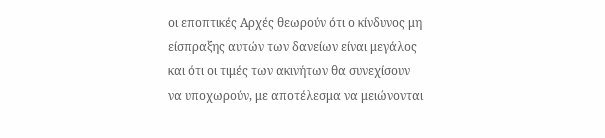οι εποπτικές Αρχές θεωρούν ότι ο κίνδυνος μη είσπραξης αυτών των δανείων είναι μεγάλος και ότι οι τιμές των ακινήτων θα συνεχίσουν να υποχωρούν, με αποτέλεσμα να μειώνονται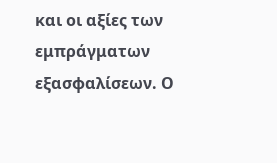και οι αξίες των εμπράγματων εξασφαλίσεων. Ο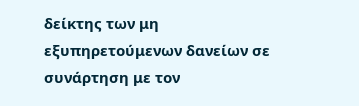δείκτης των μη εξυπηρετούμενων δανείων σε συνάρτηση με τον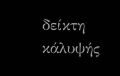δείκτη κάλυψής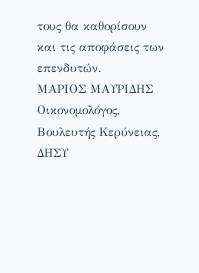τους θα καθορίσουν και τις αποφάσεις των επενδυτών.
ΜΑΡΙΟΣ ΜΑΥΡΙΔΗΣ
Οικονομολόγος, Βουλευτής Κερύνειας, ΔΗΣΥ